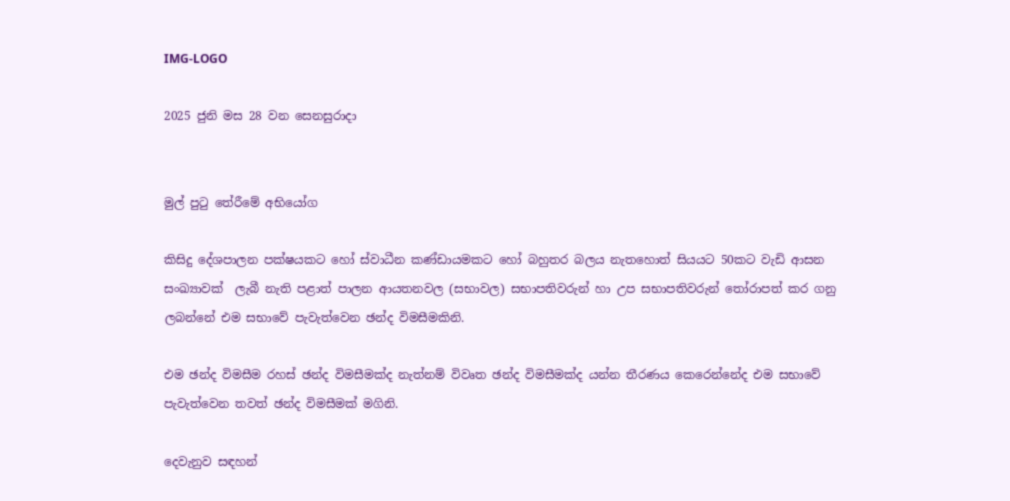IMG-LOGO

2025 ජුනි මස 28 වන සෙනසුරාදා


මුල් පුටු තේරීමේ අභියෝග

කිසිදු දේශපාලන පක්ෂයකට හෝ ස්වාධීන කණ්ඩායමකට හෝ බහුතර බලය නැතහොත් සියයට 50කට වැඩි ආසන සංඛ්‍යාවක්  ලැබී නැති පළාත් පාලන ආයතනවල (සභාවල) සභාපතිවරුන් හා උප සභාපතිවරුන් තෝරාපත් කර ගනු ලබන්නේ එම සභාවේ පැවැත්වෙන ඡන්ද විමසීමකිනි.

එම ඡන්ද විමසීම රහස් ඡන්ද විමසීමක්ද නැත්නම් විවෘත ඡන්ද විමසීමක්ද යන්න තීරණය කෙරෙන්නේද එම සභාවේ පැවැත්වෙන තවත් ඡන්ද විමසීමක් මගිනි.

දෙවැනුව සඳහන්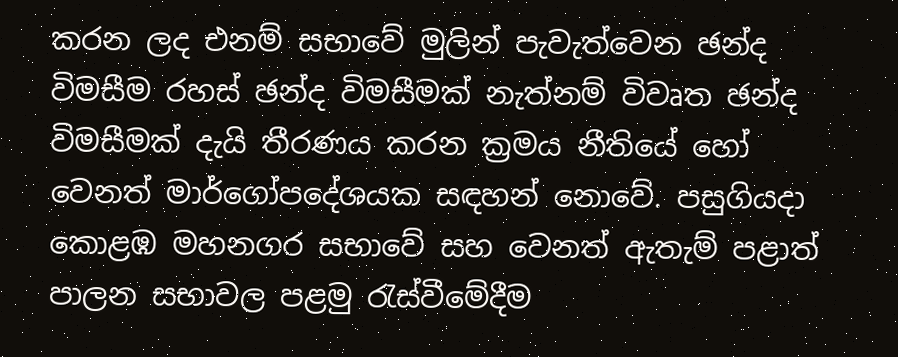කරන ලද එනම් සභාවේ මුලින් පැවැත්වෙන ඡන්ද විමසීම රහස් ඡන්ද විමසීමක් නැත්නම් විවෘත ඡන්ද විමසීමක් දැයි තීරණය කරන ක්‍රමය නීතියේ හෝ වෙනත් මාර්ගෝපදේශයක සඳහන් නොවේ. පසුගියදා කොළඹ මහනගර සභාවේ සහ වෙනත් ඇතැම් පළාත් පාලන සභාවල පළමු රැස්වීමේදීම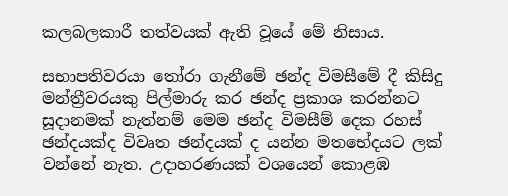කලබලකාරී තත්වයක් ඇති වූයේ මේ නිසාය.

සභාපතිවරයා තෝරා ගැනීමේ ඡන්ද විමසීමේ දී කිසිදු මන්ත්‍රීවරයකු පිල්මාරු කර ඡන්ද ප්‍රකාශ කරන්නට සූදානමක් නැත්නම් මෙම ඡන්ද විමසීම් දෙක රහස් ඡන්දයක්ද විවෘත ඡන්දයක් ද යන්න මතභේදයට ලක් වන්නේ නැත. උදාහරණයක් වශයෙන් කොළඹ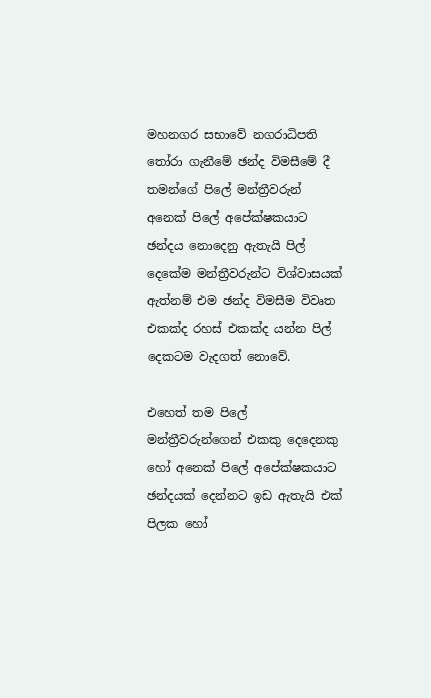මහනගර සභාවේ නගරාධිපති තෝරා ගැනීමේ ඡන්ද විමසීමේ දී තමන්ගේ පිලේ මන්ත්‍රීවරුන් අනෙක් පිලේ අපේක්ෂකයාට ඡන්දය නොදෙනු ඇතැයි පිල් දෙකේම මන්ත්‍රීවරුන්ට විශ්වාසයක් ඇත්නම් එම ඡන්ද විමසීම විවෘත එකක්ද රහස් එකක්ද යන්න පිල් දෙකටම වැදගත් නොවේ.

එහෙත් තම පිලේ මන්ත්‍රීවරුන්ගෙන් එකකු දෙදෙනකු හෝ අනෙක් පිලේ අපේක්ෂකයාට ඡන්දයක් දෙන්නට ඉඩ ඇතැයි එක් පිලක හෝ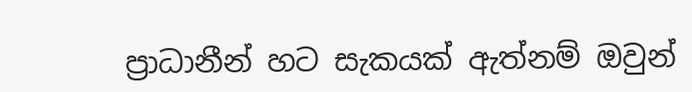ප්‍රාධානීන් හට සැකයක් ඇත්නම් ඔවුන්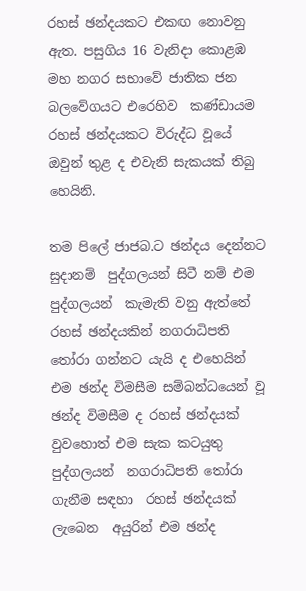රහස් ඡන්දයකට එකඟ නොවනු ඇත. පසුගිය 16 වැනිදා කොළඹ මහ නගර සභාවේ ජාතික ජන බලවේගයට එරෙහිව  කණ්ඩායම රහස් ඡන්දයකට විරුද්ධ වූයේ ඔවුන් තුළ ද එවැනි සැකයක් තිබු හෙයිනි.

තම පිලේ ජාජබ.ට ඡන්දය දෙන්නට සුදානම්  පුද්ගලයන් සිටී නම් එම පුද්ගලයන්  කැමැති වනු ඇත්තේ රහස් ඡන්දයකින් නගරාධිපති  තෝරා ගන්නට යැයි ද එහෙයින් එම ඡන්ද විමසීම සම්බන්ධයෙන් වූ ඡන්ද විමසීම ද රහස් ඡන්දයක් වුවහොත් එම සැක කටයුතු පුද්ගලයන්  නගරාධිපති තෝරා ගැනීම සඳහා  රහස් ඡන්දයක් ලැබෙන  අයුරින් එම ඡන්ද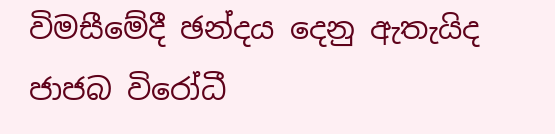විමසීමේදී ඡන්දය දෙනු ඇතැයිද ජාජබ විරෝධී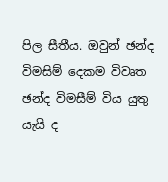පිල සීතීය. ඔවුන් ඡන්ද විමසිම් දෙකම විවෘත ඡන්ද විමසීම් විය යුතු යැයි ද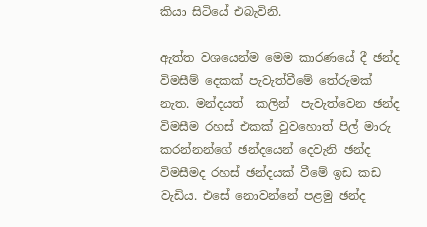කියා සිටියේ එබැවිනි.

ඇත්ත වශයෙන්ම මෙම කාරණයේ දී ඡන්ද විමසීම් දෙකක් පැවැත්වීමේ තේරුමක් නැත. මන්දයත්  කලින්  පැවැත්වෙන ඡන්ද විමසීම රහස් එකක් වුවහොත් පිල් මාරු කරන්නන්ගේ ඡන්දයෙන් දෙවැනි ඡන්ද විමසීමද රහස් ඡන්දයක් වීමේ ඉඩ කඩ වැඩිය. එසේ නොවන්නේ පළමු ඡන්ද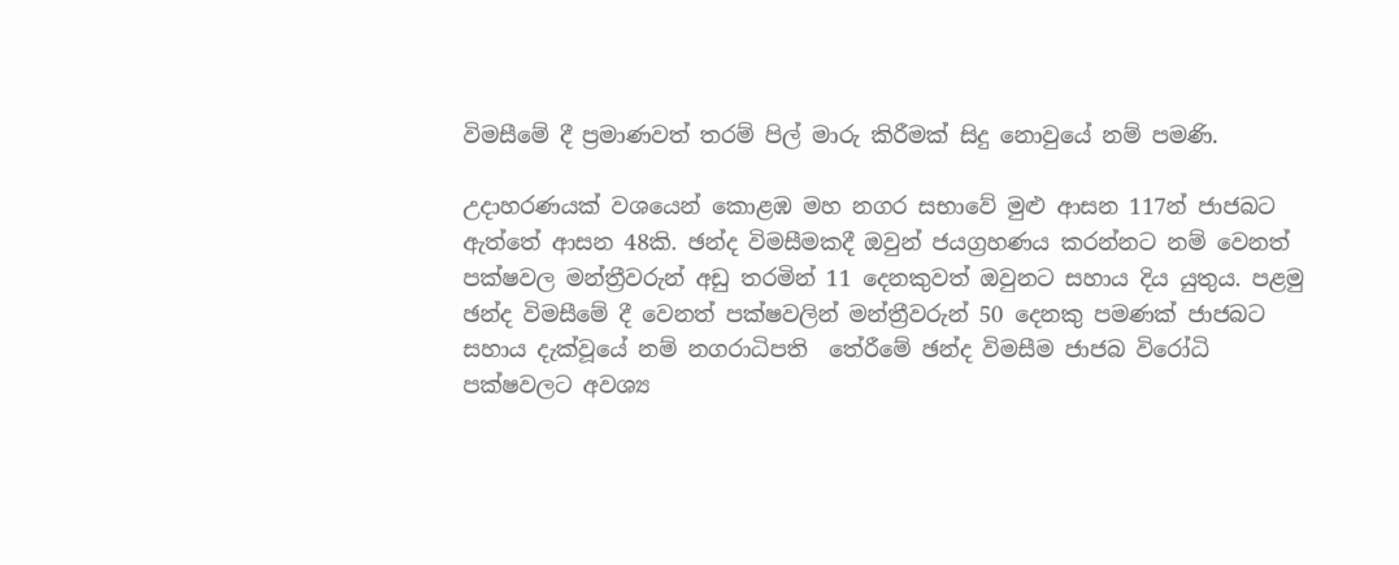විමසීමේ දී ප්‍රමාණවත් තරම් පිල් මාරු කිරීමක් සිදු නොවුයේ නම් පමණි.

උදාහරණයක් වශයෙන් කොළඹ මහ නගර සභාවේ මුළු ආසන 117න් ජාජබට ඇත්තේ ආසන 48කි. ඡන්ද විමසීමකදී ඔවුන් ජයග්‍රහණය කරන්නට නම් වෙනත් පක්ෂවල මන්ත්‍රීවරුන් අඩු තරමින් 11 දෙනකුවත් ඔවුනට සහාය දිය යුතුය. පළමු ඡන්ද විමසීමේ දී වෙනත් පක්ෂවලින් මන්ත්‍රීවරුන් 50 දෙනකු පමණක් ජාජබට සහාය දැක්වූයේ නම් නගරාධිපති  තේරීමේ ඡන්ද විමසීම ජාජබ විරෝධි පක්ෂවලට අවශ්‍ය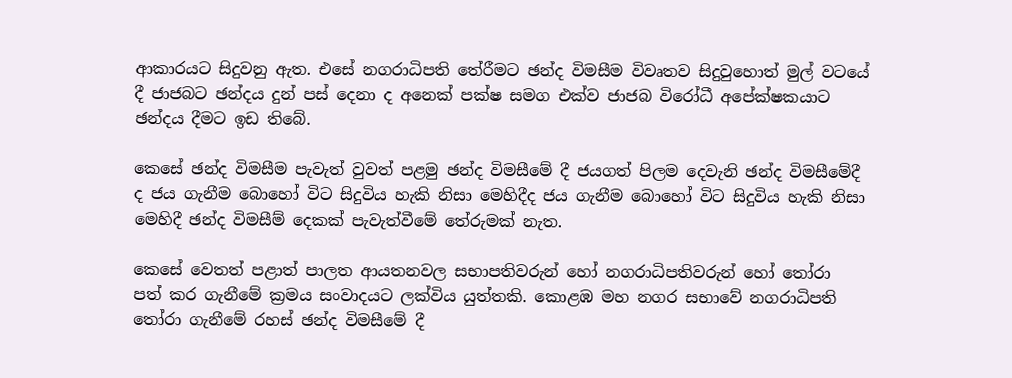ආකාරයට සිදුවනු ඇත. එසේ නගරාධිපති තේරීමට ඡන්ද විමසීම විවෘතව සිදුවුහොත් මුල් වටයේ දී ජාජබට ඡන්දය දුන් පස් දෙනා ද අනෙක් පක්ෂ සමග එක්ව ජාජබ විරෝධී අපේක්ෂකයාට ඡන්දය දීමට ඉඩ තිබේ.

කෙසේ ඡන්ද විමසීම පැවැත් වුවත් පළමු ඡන්ද විමසීමේ දී ජයගත් පිලම දෙවැනි ඡන්ද විමසීමේදී ද ජය ගැනීම බොහෝ විට සිදුවිය හැකි නිසා මෙහිදීද ජය ගැනීම බොහෝ විට සිදුවිය හැකි නිසා මෙහිදී ඡන්ද විමසීම් දෙකක් පැවැත්වීමේ තේරුමක් නැත.

කෙසේ වෙතත් පළාත් පාලත ආයතනවල සභාපතිවරුන් හෝ නගරාධිපතිවරුන් හෝ තෝරා  පත් කර ගැනීමේ ක්‍රමය සංවාදයට ලක්විය යුත්තකි. කොළඹ මහ නගර සභාවේ නගරාධිපති තෝරා ගැනීමේ රහස් ඡන්ද විමසීමේ දී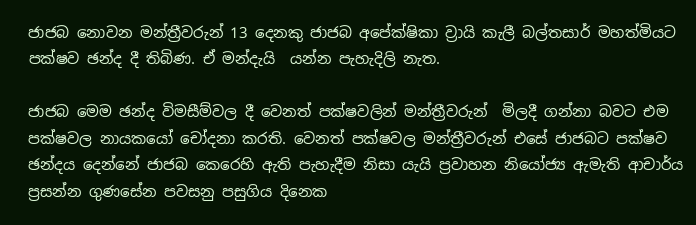ජාජබ නොවන මන්ත්‍රීවරුන් 13 දෙනකු ජාජබ අපේක්ෂිකා ව්‍රායි කැලී බල්තසාර් මහත්මියට පක්ෂව ඡන්ද දී තිබිණ. ඒ මන්දැයි  යන්න පැහැදිලි නැත.

ජාජබ මෙම ඡන්ද විමසීම්වල දී වෙනත් පක්ෂවලින් මන්ත්‍රීවරුන්  මිලදී ගන්නා බවට එම පක්ෂවල නායකයෝ චෝදනා කරති. වෙනත් පක්ෂවල මන්ත්‍රීවරුන් එසේ ජාජබට පක්ෂව ඡන්දය දෙන්නේ ජාජබ කෙරෙහි ඇති පැහැදීම නිසා යැයි ප්‍රවාහන නියෝජ්‍ය ඇමැති ආචාර්ය  ප්‍රසන්න ගුණසේන පවසනු පසුගිය දිනෙක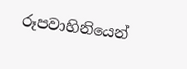රූපවාහිනියෙන්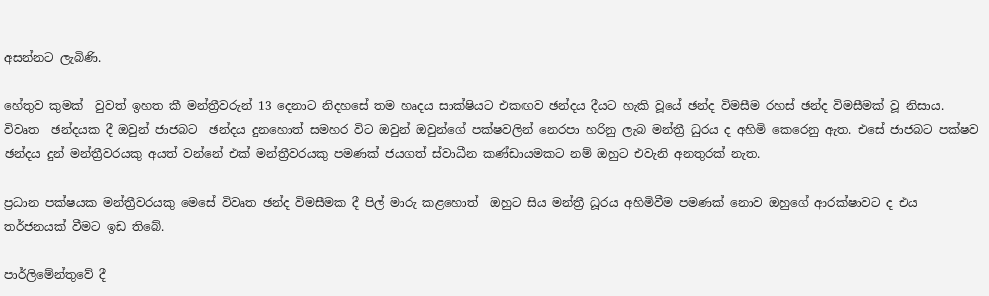අසන්නට ලැබිණි.

හේතුව කුමක්  වුවත් ඉහත කී මන්ත්‍රීවරුන් 13 දෙනාට නිදහසේ තම හෘදය සාක්ෂියට එකඟව ඡන්දය දීයට හැකි වූයේ ඡන්ද විමසීම රහස් ඡන්ද විමසීමක් වූ නිසාය. විවෘත  ඡන්දයක දී ඔවුන් ජාජබට  ඡන්දය දුනහොත් සමහර විට ඔවුන් ඔවුන්ගේ පක්ෂවලින් නෙරපා හරිනු ලැබ මන්ත්‍රී ධුරය ද අහිමි කෙරෙනු ඇත. එසේ ජාජබට පක්ෂව ඡන්දය දුන් මන්ත්‍රීවරයකු අයත් වන්නේ එක් මන්ත්‍රීවරයකු පමණක් ජයගත් ස්වාධීන කණ්ඩායමකට නම් ඔහුට එවැනි අනතුරක් නැත.

ප්‍රධාන පක්ෂයක මන්ත්‍රීවරයකු මෙසේ විවෘත ඡන්ද විමසීමක දී පිල් මාරු කළහොත්  ඔහුට සිය මන්ත්‍රී ධූරය අහිමිවීම පමණක් නොව ඔහුගේ ආරක්ෂාවට ද එය තර්ජනයක් වීමට ඉඩ තිබේ.

පාර්ලිමේන්තුවේ දී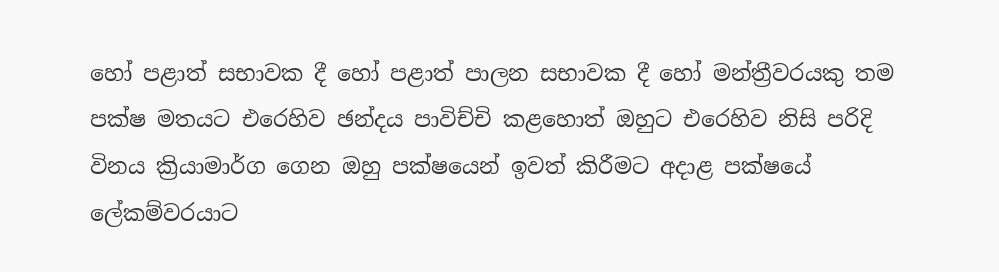හෝ පළාත් සභාවක දී හෝ පළාත් පාලන සභාවක දී හෝ මන්ත්‍රීවරයකු තම පක්ෂ මතයට එරෙහිව ඡන්දය පාවිච්චි කළහොත් ඔහුට එරෙහිව නිසි පරිදි විනය ක්‍රියාමාර්ග ගෙන ඔහු පක්ෂයෙන් ඉවත් කිරීමට අදාළ පක්ෂයේ ලේකම්වරයාට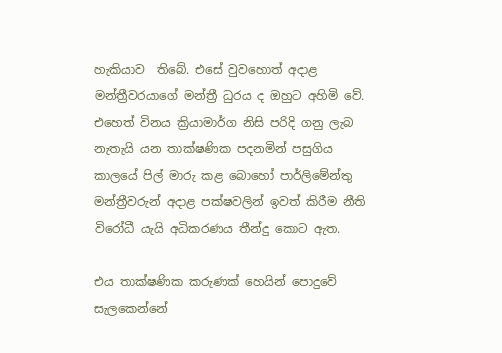හැකියාව  තිබේ. එසේ වුවහොත් අදාළ මන්ත්‍රීවරයාගේ මන්ත්‍රී ධුරය ද ඔහුට අහිමි වේ. එහෙත් විනය ක්‍රියාමාර්ග නිසි පරිදි ගනු ලැබ නැතැයි යන තාක්ෂණික පදනමින් පසුගිය කාලයේ පිල් මාරු කළ බොහෝ පාර්ලිමේන්තු මන්ත්‍රීවරුන් අදාළ පක්ෂවලින් ඉවත් කිරීම නීති විරෝධී යැයි අධිකරණය තීන්දු කොට ඇත.

එය තාක්ෂණික කරුණක් හෙයින් පොදුවේ සැලකෙන්නේ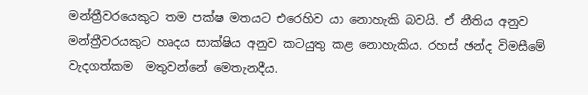මන්ත්‍රීවරයෙකුට තම පක්ෂ මතයට එරෙහිව යා නොහැකි බවයි. ඒ නීතිය අනුව මන්ත්‍රීවරයකුට හෘදය සාක්ෂිය අනුව කටයුතු කළ නොහැකිය. රහස් ඡන්ද විමසීමේ වැදගත්කම  මතුවන්නේ මෙතැනදීය.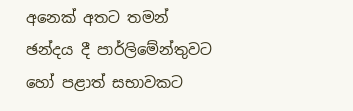අනෙක් අතට තමන් ඡන්දය දී පාර්ලිමේන්තුවට හෝ පළාත් සභාවකට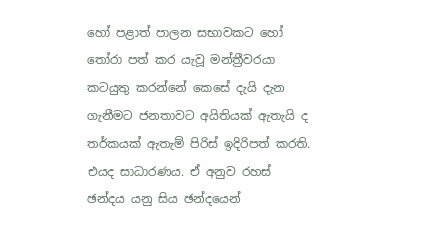හෝ පළාත් පාලන සභාවකට හෝ තෝරා පත් කර යැවූ මන්ත්‍රීවරයා කටයුතු කරන්නේ කෙසේ දැයි දැන ගැනීමට ජනතාවට අයිතියක් ඇතැයි ද තර්කයක් ඇතැම් පිරිස් ඉදිරිපත් කරති. එයද සාධාරණය. ඒ අනුව රහස් ඡන්දය යනු සිය ඡන්දයෙන්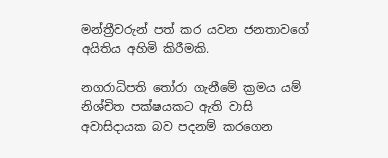මන්ත්‍රීවරුන් පත් කර යවන ජනතාවගේ අයිතිය අහිමි කිරීමකි.

නගරාධිපති තෝරා ගැනීමේ ක්‍රමය යම් නිශ්චිත පක්ෂයකට ඇති වාසි අවාසිදායක බව පදනම් කරගෙන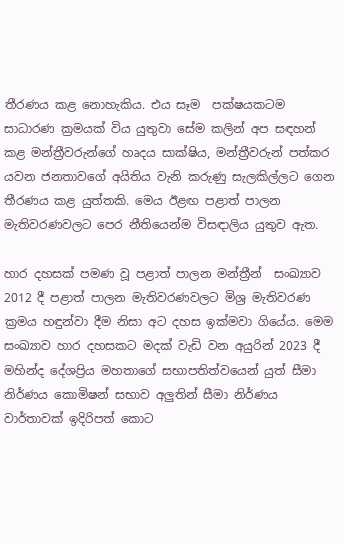තීරණය කළ නොහැකිය. එය සෑම  පක්ෂයකටම සාධාරණ ක්‍රමයක් විය යුතුවා සේම කලින් අප සඳහන් කළ මන්ත්‍රීවරුන්ගේ හෘදය සාක්ෂිය, මන්ත්‍රීවරුන් පත්කර යවන ජනතාවගේ අයිතිය වැනි කරුණු සැලකිල්ලට ගෙන තීරණය කළ යුත්තකි. මෙය ඊළඟ පළාත් පාලන මැතිවරණවලට පෙර නීතියෙන්ම විසඳාලිය යුතුව ඇත.

හාර දහසක් පමණ වූ පළාත් පාලන මන්ත්‍රීන්  සංඛ්‍යාව 2012 දී පළාත් පාලන මැතිවරණවලට මිශ්‍ර මැතිවරණ ක්‍රමය හඳුන්වා දීම නිසා අට දහස ඉක්මවා ගියේය. මෙම සංඛ්‍යාව හාර දහසකට මදක් වැඩි වන අයුරින් 2023 දී මහින්ද දේශප්‍රිය මහතාගේ සභාපතිත්වයෙන් යුත් සීමා නිර්ණය කොමිෂන් සභාව අලුතින් සීමා නිර්ණය වාර්තාවක් ඉදිරිපත් කොට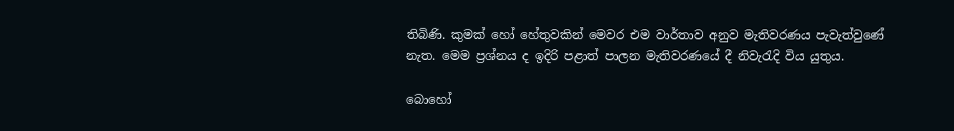තිබිණි. කුමක් හෝ හේතුවකින් මෙවර එම වාර්තාව අනුව මැතිවරණය පැවැත්වුණේ නැත. මෙම ප්‍රශ්නය ද ඉදිරි පළාත් පාලන මැතිවරණයේ දී නිවැරැදි විය යුතුය.

බොහෝ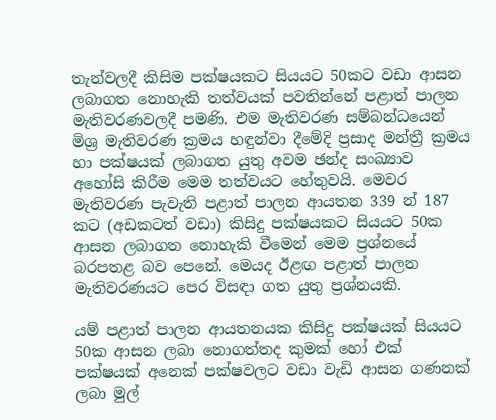තැන්වලදී කිසිම පක්ෂයකට සියයට 50කට වඩා ආසන ලබාගත නොහැකි තත්වයක් පවතින්නේ පළාත් පාලන මැතිවරණවලදී පමණි. එම මැතිවරණ සම්බන්ධයෙන් මිශ්‍ර මැතිවරණ ක්‍රමය හඳුන්වා දීමේදි ප්‍රසාද මන්ත්‍රී ක්‍රමය හා පක්ෂයක් ලබාගත යුතු අවම ඡන්ද සංඛ්‍යාව අහෝසි කිරීම මෙම තත්වයට හේතුවයි. මෙවර මැතිවරණ පැවැති පළාත් පාලන ආයතන 339 න් 187 කට (අඩකටත් වඩා) කිසිදු පක්ෂයකට සියයට 50ක ආසන ලබාගත නොහැකි වීමෙන් මෙම ප්‍රශ්නයේ බරපතළ බව පෙනේ. මෙයද ඊළඟ පළාත් පාලන මැතිවරණයට පෙර විසඳා ගත යුතු ප්‍රශ්නයකි.

යම් පළාත් පාලන ආයතනයක කිසිදු පක්ෂයක් සියයට 50ක ආසන ලබා නොගත්තද කුමක් හෝ එක් පක්ෂයක් අනෙක් පක්ෂවලට වඩා වැඩි ආසන ගණනක් ලබා මුල්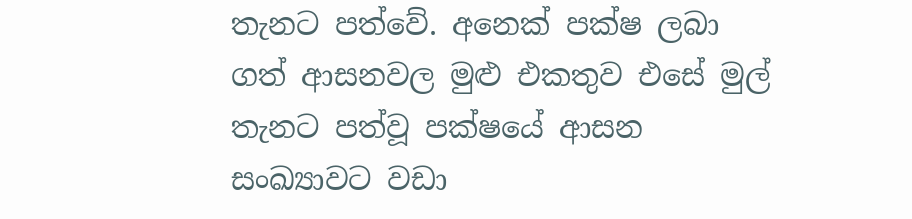තැනට පත්වේ. අනෙක් පක්ෂ ලබා ගත් ආසනවල මුළු එකතුව එසේ මුල් තැනට පත්වූ පක්ෂයේ ආසන සංඛ්‍යාවට වඩා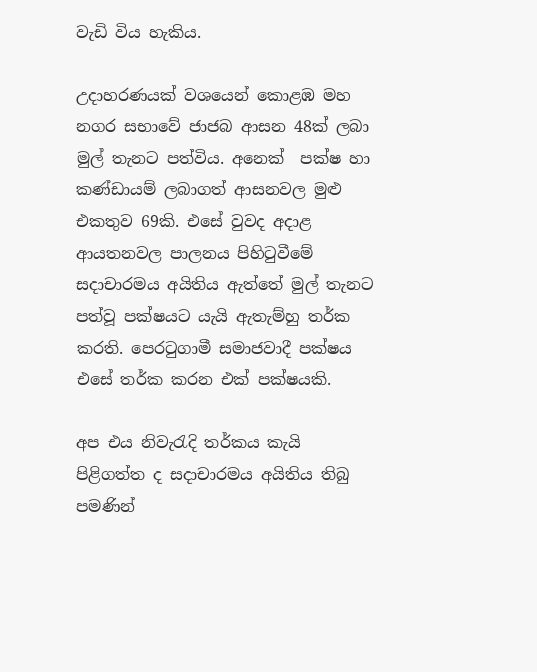වැඩි විය හැකිය.

උදාහරණයක් වශයෙන් කොළඹ මහ නගර සභාවේ ජාජබ ආසන 48ක් ලබා මුල් තැනට පත්විය. අනෙක්  පක්ෂ හා කණ්ඩායම් ලබාගත් ආසනවල මුළු එකතුව 69කි. එසේ වුවද අදාළ ආයතනවල පාලනය පිහිටුවීමේ සදාචාරමය අයිතිය ඇත්තේ මුල් තැනට පත්වූ පක්ෂයට යැයි ඇතැම්හු තර්ක කරති. පෙරටුගාමී සමාජවාදී පක්ෂය එසේ තර්ක කරන එක් පක්ෂයකි.

අප එය නිවැරැදි තර්කය කැයි පිළිගත්ත ද සදාචාරමය අයිතිය තිබු පමණින්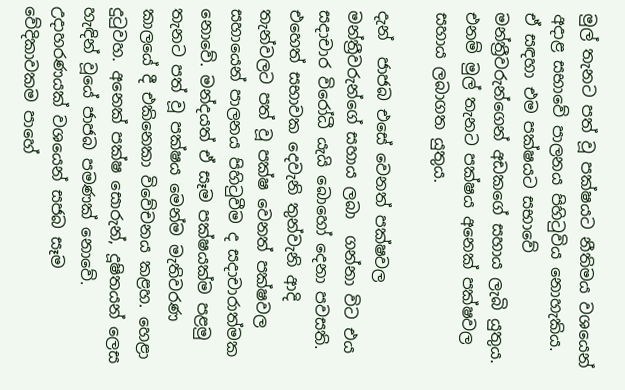මුල් තැනට පත් වූ පක්ෂයට නීතිමය වශයෙන් අදාළ සභාවේ පාලනය පිහිටුවිය නොහැකිය. ඒ සඳහා එම පක්ෂයට සභාවේ මන්ත්‍රීවරුන්ගෙන් අඩකගේ සහාය ලැබි යුතුය. එනම් මුල් තැනට පක්ෂය අනෙක් පක්ෂවල සහාය ලබාගත යුතුය.

දැන්  ජාජබ එසේ වෙනත් පක්ෂවල මන්ත්‍රීවරුන්ගේ සහාය ලබා  ගන්නා විට එය සදාචාර විරෝධී යැයි බොහෝ දෙනා පවසති. එහෙත් සභාවක දෙවැනි තුන්වැනි ආදි තැන්වලට පත් වූ පක්ෂ වෙනත් පක්ෂවල සහායෙන් පාලනය පිහිටුවීම ද සදාචාරාත්මක නොවේ. මන්දයත් ඒ සෑම පක්ෂයක්ම පළමු තැනට පත් වූ පක්ෂය මෙන්ම මැතිවරණ කාලයේ දී එකිනෙකා විවේචනය කළහ. හෙළා දුටුවහ. අනෙක් පක්ෂ සොරුන්, දූෂිතයන් ලෙස හැඳින් වූයේ ජාජබ පමණක් නොවේ. උදාහරණයක් වශයෙන් සජබ සෑම වේදිකාවකම පාහේ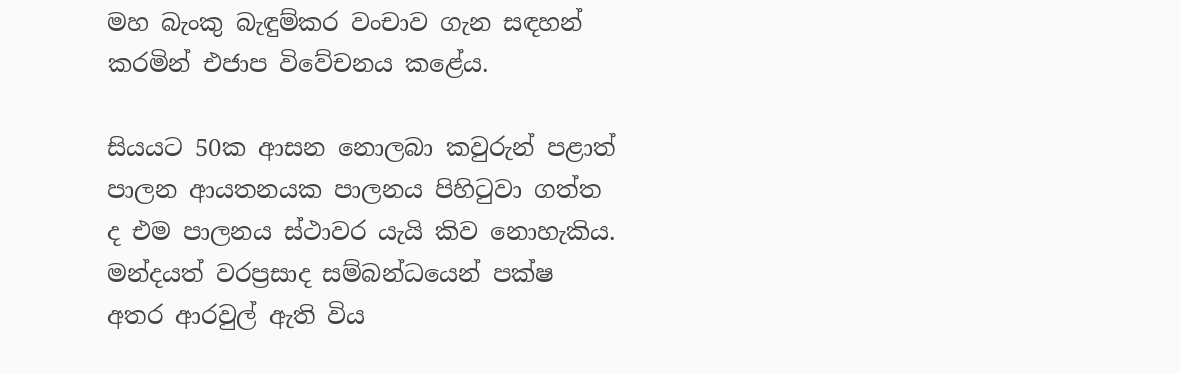මහ බැංකු බැඳුම්කර වංචාව ගැන සඳහන් කරමින් එජාප විවේචනය කළේය.

සියයට 50ක ආසන නොලබා කවුරුන් පළාත් පාලන ආයතනයක පාලනය පිහිටුවා ගත්ත ද එම පාලනය ස්ථාවර යැයි කිව නොහැකිය. මන්දයත් වරප්‍රසාද සම්බන්ධයෙන් පක්ෂ අතර ආරවුල් ඇති විය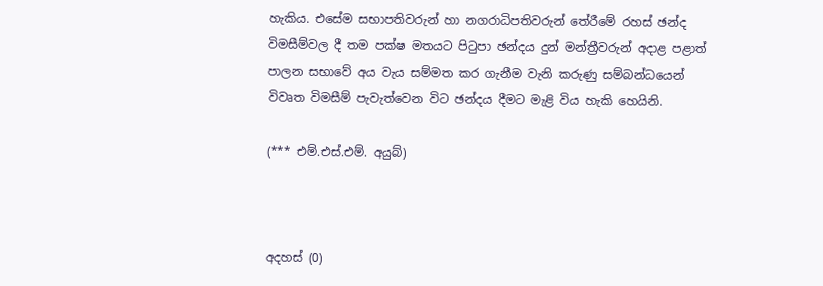හැකිය. එසේම සභාපතිවරුන් හා නගරාධිපතිවරුන් තේරීමේ රහස් ඡන්ද විමසීම්වල දී තම පක්ෂ මතයට පිටුපා ඡන්දය දුන් මන්ත්‍රීවරුන් අදාළ පළාත් පාලන සභාවේ අය වැය සම්මත කර ගැනීම වැනි කරුණු සම්බන්ධයෙන් විවෘත විමසීම් පැවැත්වෙන විට ඡන්දය දීමට මැළි විය හැකි හෙයිනි.

(*** එම්.එස්.එම්. අයුබ්)



අදහස් (0)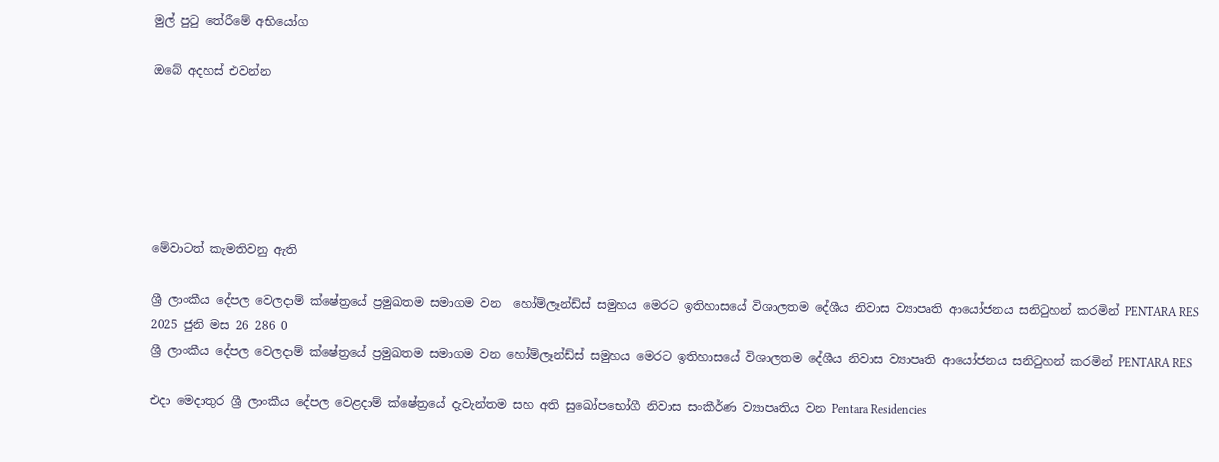මුල් පුටු තේරීමේ අභියෝග

ඔබේ අදහස් එවන්න






මේවාටත් කැමතිවනු ඇති

ශ්‍රී ලාංකීය දේපල වෙලදාම් ක්ෂේත්‍රයේ ප්‍රමුඛතම සමාගම වන  හෝම්ලෑන්ඩ්ස් සමුහය මෙරට ඉතිහාසයේ විශාලතම දේශීය නිවාස ව්‍යාපෘති ආයෝජනය සනිටුහන් කරමින් PENTARA RES 2025 ජුනි මස 26 286 0
ශ්‍රී ලාංකීය දේපල වෙලදාම් ක්ෂේත්‍රයේ ප්‍රමුඛතම සමාගම වන හෝම්ලෑන්ඩ්ස් සමුහය මෙරට ඉතිහාසයේ විශාලතම දේශීය නිවාස ව්‍යාපෘති ආයෝජනය සනිටුහන් කරමින් PENTARA RES

එදා මෙදාතුර ශ්‍රී ලාංකීය දේපල වෙළදාම් ක්ෂේත්‍රයේ දැවැන්තම සහ අති සුඛෝපභෝගී නිවාස සංකීර්ණ ව්‍යාපෘතිය වන Pentara Residencies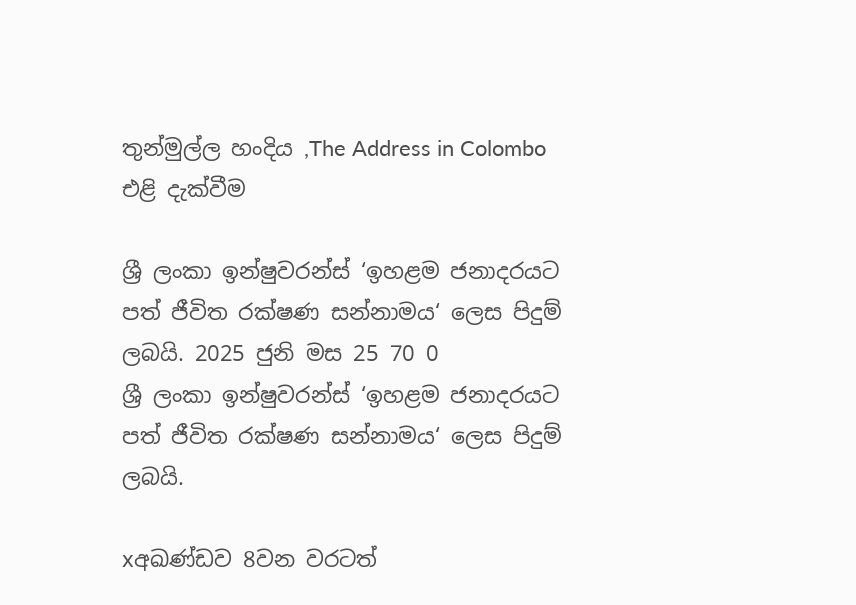තුන්මුල්ල හංදිය ,The Address in Colombo එළි දැක්වීම

ශ්‍රී ලංකා ඉන්ෂුවරන්ස් ‘ඉහළම ජනාදරයට පත් ජීවිත රක්ෂණ සන්නාමය‘ ලෙස පිදුම් ලබයි. 2025 ජුනි මස 25 70 0
ශ්‍රී ලංකා ඉන්ෂුවරන්ස් ‘ඉහළම ජනාදරයට පත් ජීවිත රක්ෂණ සන්නාමය‘ ලෙස පිදුම් ලබයි.

xඅඛණ්ඩව 8වන වරටත්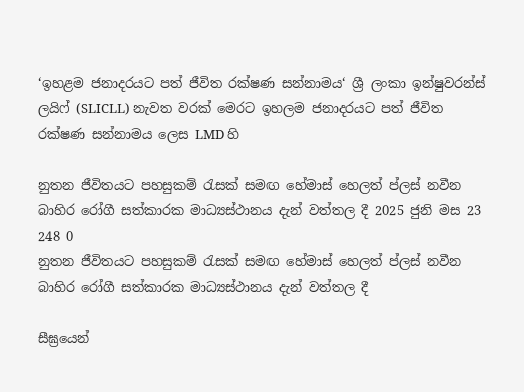‘ඉහළම ජනාදරයට පත් ජීවිත රක්ෂණ සන්නාමය‘ ශ්‍රී ලංකා ඉන්ෂුවරන්ස් ලයිෆ් (SLICLL) නැවත වරක් මෙරට ඉහලම ජනාදරයට පත් ජීවිත රක්ෂණ සන්නාමය ලෙස LMD හි

නුතන ජීවිතයට පහසුකම් රැසක් සමඟ හේමාස් හෙලත් ප්ලස් නවීන බාහිර රෝගී සත්කාරක මාධ්‍යස්ථානය දැන් වත්තල දී 2025 ජුනි මස 23 248 0
නුතන ජීවිතයට පහසුකම් රැසක් සමඟ හේමාස් හෙලත් ප්ලස් නවීන බාහිර රෝගී සත්කාරක මාධ්‍යස්ථානය දැන් වත්තල දී

සීඝ්‍රයෙන්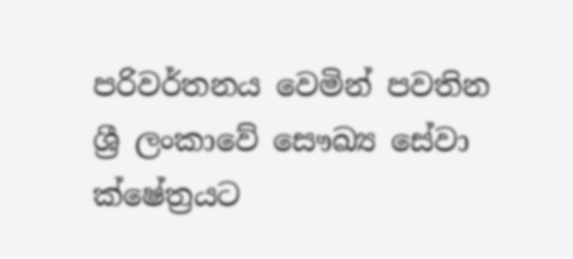පරිවර්තනය වෙමින් පවතින ශ්‍රී ලංකාවේ සෞඛ්‍ය සේවා ක්ෂේත්‍රයට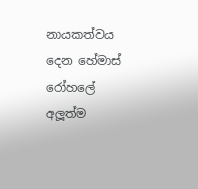නායකත්වය දෙන හේමාස් රෝහලේ අලූත්ම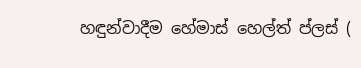හඳුන්වාදීම හේමාස් හෙල්ත් ප්ලස් (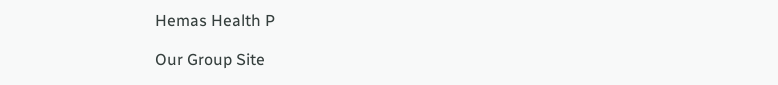Hemas Health P

Our Group Site